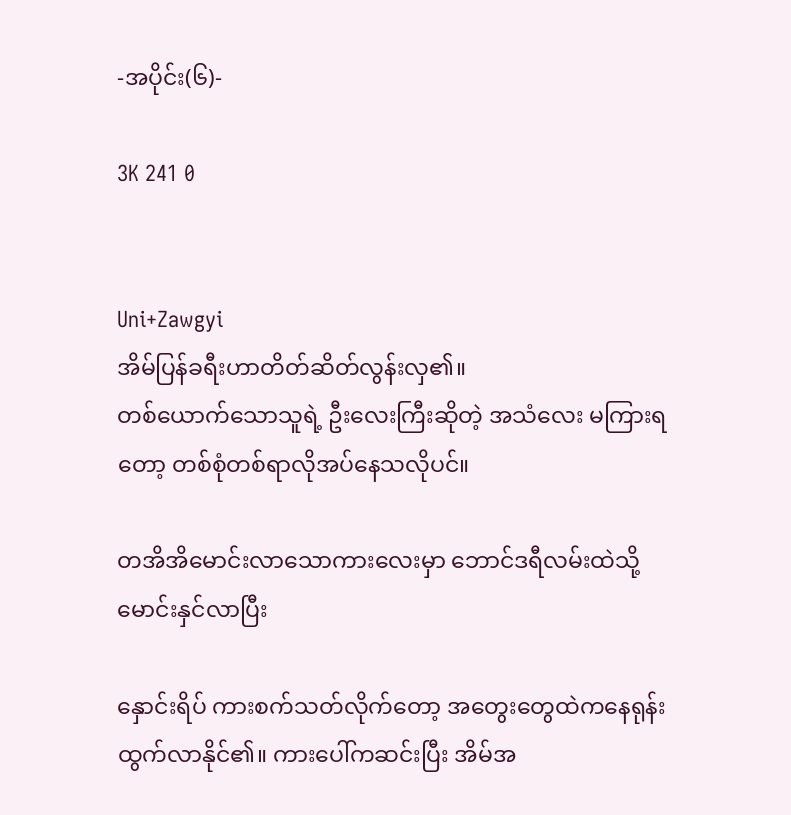-အပိုင်း(၆)-

3K 241 0


Uni+Zawgyi
အိမ်ပြန်ခရီးဟာတိတ်ဆိတ်လွန်းလှ၏။
တစ်ယောက်သောသူရဲ့ ဦးလေးကြီးဆိုတဲ့ အသံလေး မကြားရတော့ တစ်စုံတစ်ရာလိုအပ်နေသလိုပင်။

တအိအိမောင်းလာသောကားလေးမှာ ဘောင်ဒရီလမ်းထဲသို့ မောင်းနှင်လာပြီး

နှောင်းရိပ် ကားစက်သတ်လိုက်တော့ အတွေးတွေထဲကနေရုန်းထွက်လာနိုင်၏။ ကားပေါ်ကဆင်းပြီး အိမ်အ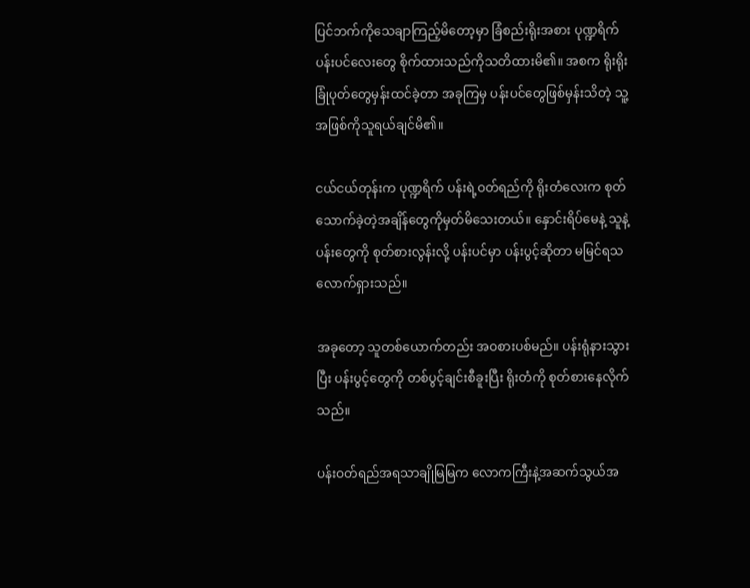ပြင်ဘက်ကိုသေချာကြည့်မိတော့မှာ ခြံစည်းရိုးအစား ပုဏ္ဍရိက် ပန်းပင်လေးတွေ စိုက်ထားသည်ကိုသတိထားမိ၏။ အစက ရိုးရိုးခြုံပုတ်တွေမှန်းထင်ခဲ့တာ အခုကြမှ ပန်းပင်တွေဖြစ်မှန်းသိတဲ့ သူ့အဖြစ်ကိုသူရယ်ချင်မိ၏။

ငယ်ငယ်တုန်းက ပုဏ္ဍရိက် ပန်းရဲ့ဝတ်ရည်ကို ရိုးတံလေးက စုတ်သောက်ခဲ့တဲ့အချိန်တွေကိုမှတ်မိသေးတယ်။ နှောင်းရိပ်မေနဲ့ သူနဲ့ ပန်းတွေကို စုတ်စားလွန်းလို့ ပန်းပင်မှာ ပန်းပွင့်ဆိုတာ မမြင်ရသလောက်ရှားသည်။

အခုတော့ သူတစ်ယောက်တည်း အဝစားပစ်မည်။ ပန်းရုံနားသွားပြီး ပန်းပွင့်တွေကို တစ်ပွင့်ချင်းစီခူးပြီး ရိုးတံကို စုတ်စားနေလိုက်သည်။

ပန်းဝတ်ရည်အရသာချိုမြမြက လောကကြီးနဲ့အဆက်သွယ်အ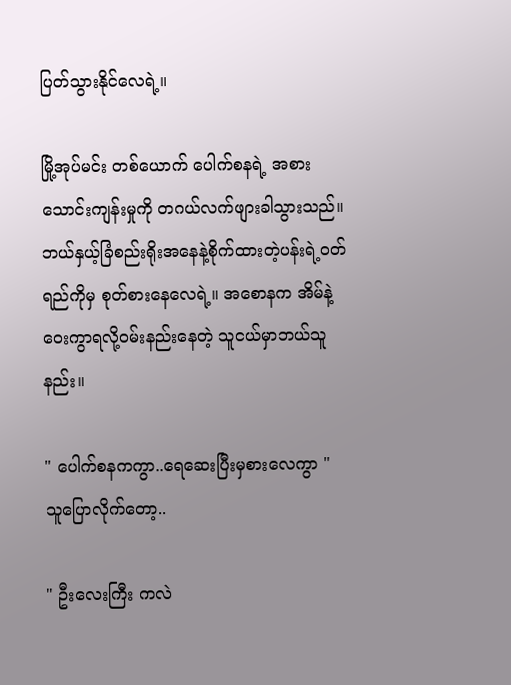ပြတ်သွားနိုင်လေရဲ့။

မြို့အုပ်မင်း တစ်ယောက် ပေါက်စနရဲ့ အစားသောင်းကျန်းမှုကို တဂယ်လက်ဖျားခါသွားသည်။ ဘယ်နှယ့်ခြံစည်းရိုးအနေနဲ့စိုက်ထားတဲ့ပန်းရဲ့ဝတ်ရည်ကိုမှ စုတ်စားနေလေရဲ့။ အစောနက အိမ်နဲ့ဝေးကွာရလို့ဝမ်းနည်းနေတဲ့ သူငယ်မှာဘယ်သူနည်း။

" ပေါက်စနကကွာ..ရေဆေးပြီးမှစားလေကွာ "
သူပြောလိုက်တော့..

" ဦးလေးကြီး ကလဲ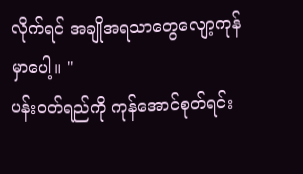လိုက်ရင် အချိုအရသာတွေလျော့ကုန်မှာပေါ့။ "
ပန်းဝတ်ရည်ကို ကုန်အောင်စုတ်ရင်း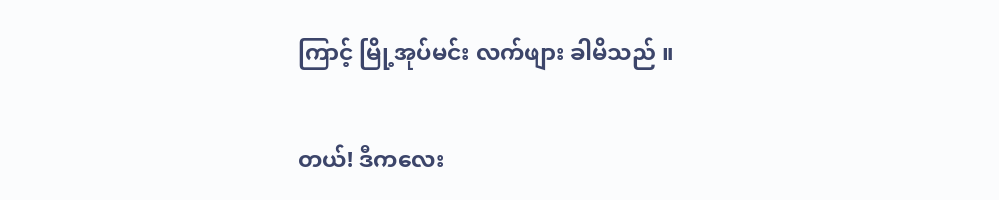ကြာင့် မြို့အုပ်မင်း လက်ဖျား ခါမိသည် ။

တယ်! ဒီကလေး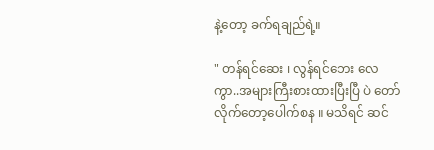နဲ့တော့ ခက်ရချည်ရဲ့။

" တန်ရင်ဆေး ၊ လွန်ရင်ဘေး လေကွာ..အများကြီးစားထားပြီးပြီ ပဲ တော်လိုက်တော့ပေါက်စန ။ မသိရင် ဆင်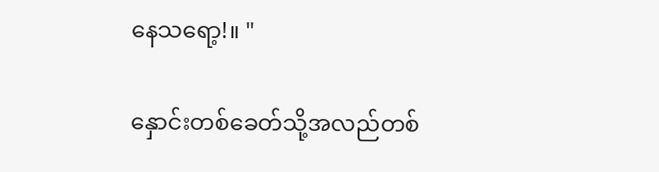နေသရော့!။ "

နှောင်းတစ်ခေတ်သို့အလည်တစ်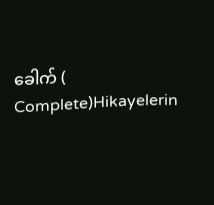ခေါက် ( Complete)Hikayelerin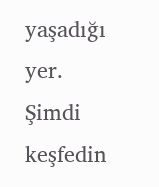yaşadığı yer. Şimdi keşfedin